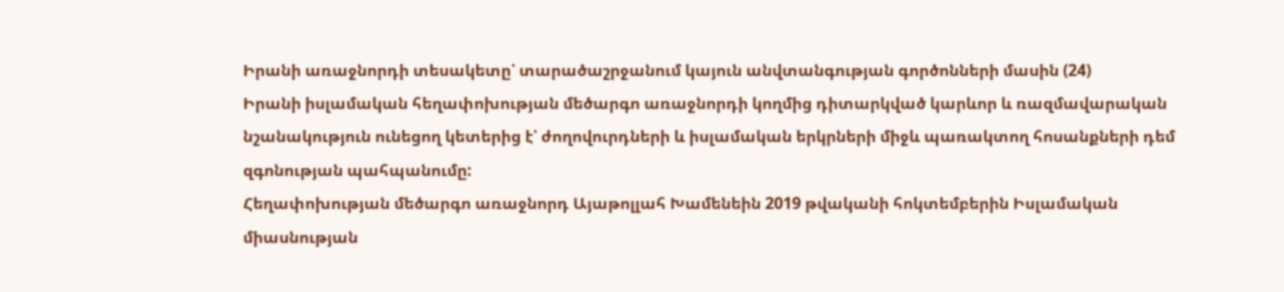Իրանի առաջնորդի տեսակետը՝ տարածաշրջանում կայուն անվտանգության գործոնների մասին (24)
Իրանի իսլամական հեղափոխության մեծարգո առաջնորդի կողմից դիտարկված կարևոր և ռազմավարական նշանակություն ունեցող կետերից է՝ ժողովուրդների և իսլամական երկրների միջև պառակտող հոսանքների դեմ զգոնության պահպանումը:
Հեղափոխության մեծարգո առաջնորդ Այաթոլլահ Խամենեին 2019 թվականի հոկտեմբերին Իսլամական միասնության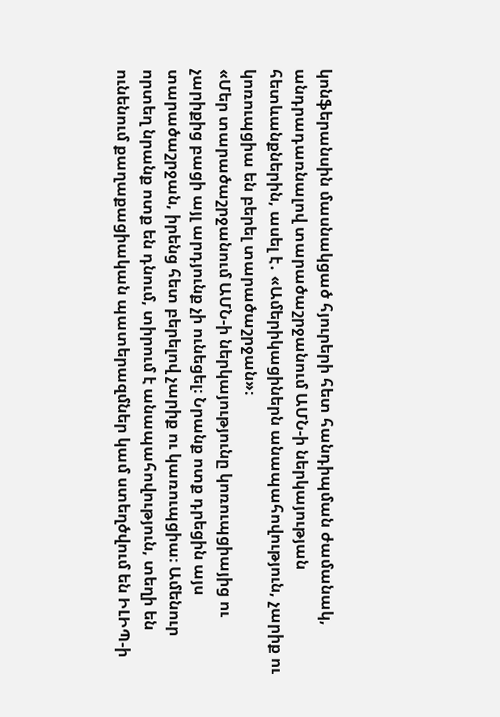կոնֆերանսին մասնակցած հյուրերի հետ հանդիպման ժամանակ, անդրադառնալով տարածաշրջանում ԱՄՆ-ի ներկայության հետևանքներին, ասել է․ «Ամերիկացիներն անապահովություն, չարիք ու կոռուպցիա են բերել տարածաշրջան»։
«Մեր տարածաշրջանում ԱՄՆ-ի ներկայությունը կոռուպցիայից ու չարիքից բացի այլ արդյունք չի ունեցել։ Նրանք ոտք դրեցին այս տարածաշրջան, իրենց հետ բերելով չարիք ու կառուպցիա։ Ամենուր որտեղ նրանք ոտք են դնում, տիրում է անապահովություն, տեղի են ունենում քաղաքացիական պատերազմներ կամ ստեղծվում են ԻԼԻՊ-ի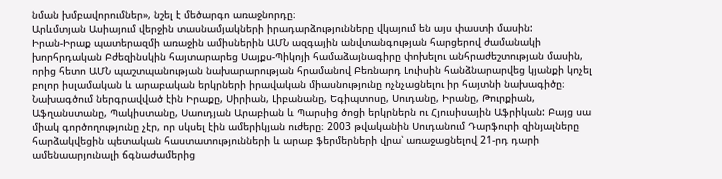նման խմբավորումներ», նշել է մեծարգո առաջնորդը։
Արևմտյան Ասիայում վերջին տասնամյակների իրադարձությունները վկայում են այս փաստի մասին:
Իրան-Իրաք պատերազմի առաջին ամիսներին ԱՄՆ ազգային անվտանգության հարցերով ժամանակի խորհրդական Բժեզինսկին հայտարարեց Սայքս-Պիկոյի համաձայնագիրը փոխելու անհրաժեշտության մասին, որից հետո ԱՄՆ պաշտպանության նախարարության հրամանով Բեռնարդ Լուիսին հանձնարարվեց կյանքի կոչել բոլոր իսլամական և արաբական երկրների իրավական միասնությունը ոչնչացնելու իր հայտնի նախագիծը։
Նախագծում ներգրավված էին Իրաքը, Սիրիան, Լիբանանը, Եգիպտոսը, Սուդանը, Իրանը, Թուրքիան, Աֆղանստանը, Պակիստանը, Սաուդյան Արաբիան և Պարսից ծոցի երկրներն ու Հյուսիսային Աֆրիկան: Բայց սա միակ գործողությունը չէր, որ սկսել էին ամերիկյան ուժերը։ 2003 թվականին Սուդանում Դարֆուրի զինյալները հարձակվեցին պետական հաստատությունների և արաբ ֆերմերների վրա՝ առաջացնելով 21-րդ դարի ամենաարյունալի ճգնաժամերից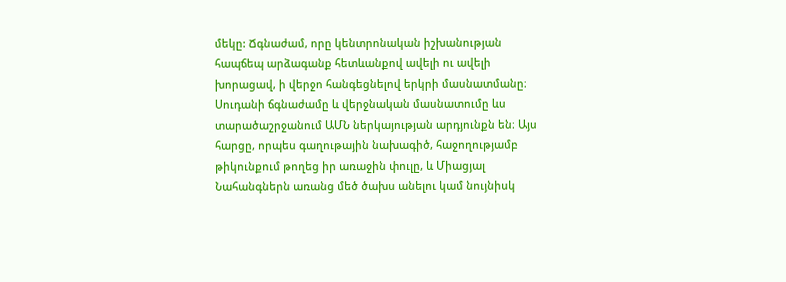մեկը: Ճգնաժամ, որը կենտրոնական իշխանության հապճեպ արձագանք հետևանքով ավելի ու ավելի խորացավ, ի վերջո հանգեցնելով երկրի մասնատմանը։ Սուդանի ճգնաժամը և վերջնական մասնատումը ևս տարածաշրջանում ԱՄՆ ներկայության արդյունքն են։ Այս հարցը, որպես գաղութային նախագիծ, հաջողությամբ թիկունքում թողեց իր առաջին փուլը, և Միացյալ Նահանգներն առանց մեծ ծախս անելու կամ նույնիսկ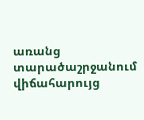առանց տարածաշրջանում վիճահարույց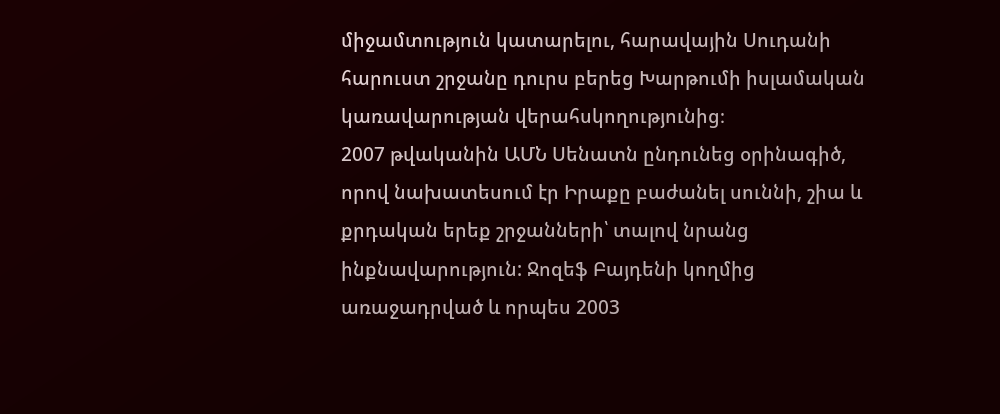միջամտություն կատարելու, հարավային Սուդանի հարուստ շրջանը դուրս բերեց Խարթումի իսլամական կառավարության վերահսկողությունից։
2007 թվականին ԱՄՆ Սենատն ընդունեց օրինագիծ, որով նախատեսում էր Իրաքը բաժանել սուննի, շիա և քրդական երեք շրջանների՝ տալով նրանց ինքնավարություն: Ջոզեֆ Բայդենի կողմից առաջադրված և որպես 2003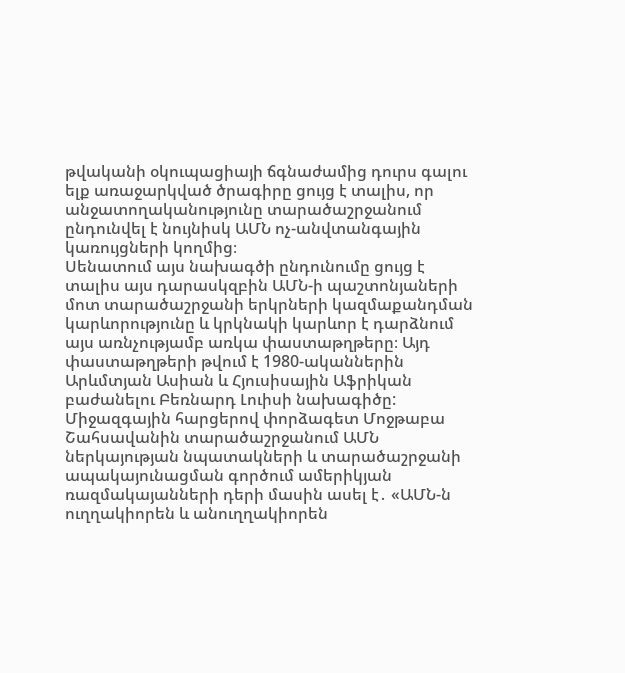թվականի օկուպացիայի ճգնաժամից դուրս գալու ելք առաջարկված ծրագիրը ցույց է տալիս, որ անջատողականությունը տարածաշրջանում ընդունվել է նույնիսկ ԱՄՆ ոչ-անվտանգային կառույցների կողմից։
Սենատում այս նախագծի ընդունումը ցույց է տալիս այս դարասկզբին ԱՄՆ-ի պաշտոնյաների մոտ տարածաշրջանի երկրների կազմաքանդման կարևորությունը և կրկնակի կարևոր է դարձնում այս առնչությամբ առկա փաստաթղթերը։ Այդ փաստաթղթերի թվում է 1980-ականներին Արևմտյան Ասիան և Հյուսիսային Աֆրիկան բաժանելու Բեռնարդ Լուիսի նախագիծը:
Միջազգային հարցերով փորձագետ Մոջթաբա Շահսավանին տարածաշրջանում ԱՄՆ ներկայության նպատակների և տարածաշրջանի ապակայունացման գործում ամերիկյան ռազմակայանների դերի մասին ասել է․ «ԱՄՆ-ն ուղղակիորեն և անուղղակիորեն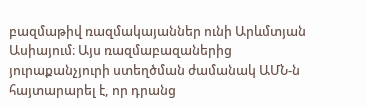բազմաթիվ ռազմակայաններ ունի Արևմտյան Ասիայում։ Այս ռազմաբազաներից յուրաքանչյուրի ստեղծման ժամանակ ԱՄՆ-ն հայտարարել է, որ դրանց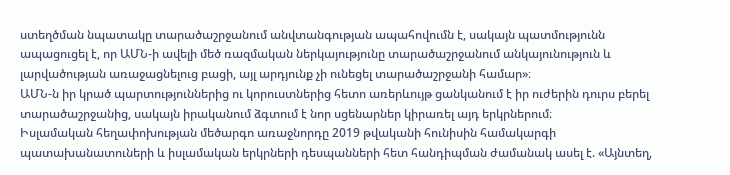ստեղծման նպատակը տարածաշրջանում անվտանգության ապահովումն է, սակայն պատմությունն ապացուցել է, որ ԱՄՆ-ի ավելի մեծ ռազմական ներկայությունը տարածաշրջանում անկայունություն և լարվածության առաջացնելուց բացի, այլ արդյունք չի ունեցել տարածաշրջանի համար»։
ԱՄՆ-ն իր կրած պարտություններից ու կորուստներից հետո առերևույթ ցանկանում է իր ուժերին դուրս բերել տարածաշրջանից, սակայն իրականում ձգտում է նոր սցենարներ կիրառել այդ երկրներում։
Իսլամական հեղափոխության մեծարգո առաջնորդը 2019 թվականի հունիսին համակարգի պատախանատուների և իսլամական երկրների դեսպանների հետ հանդիպման ժամանակ ասել է. «Այնտեղ,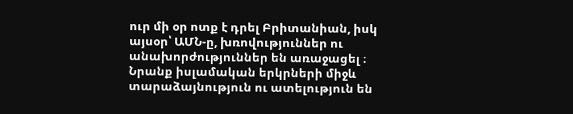ուր մի օր ոտք է դրել Բրիտանիան, իսկ այսօր՝ ԱՄՆ-ը, խռովություններ ու անախորժություններ են առաջացել ։ Նրանք իսլամական երկրների միջև տարաձայնություն ու ատելություն են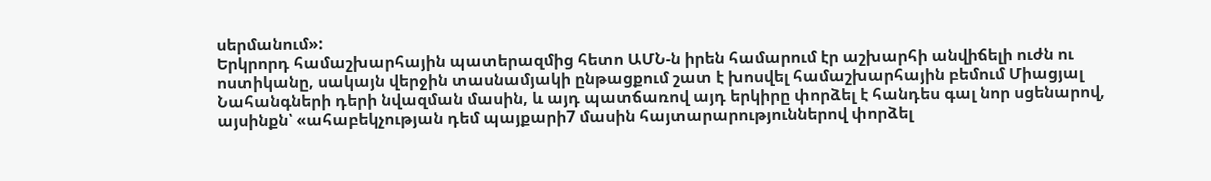սերմանում»:
Երկրորդ համաշխարհային պատերազմից հետո ԱՄՆ-ն իրեն համարում էր աշխարհի անվիճելի ուժն ու ոստիկանը, սակայն վերջին տասնամյակի ընթացքում շատ է խոսվել համաշխարհային բեմում Միացյալ Նահանգների դերի նվազման մասին, և այդ պատճառով այդ երկիրը փորձել է հանդես գալ նոր սցենարով, այսինքն՝ «ահաբեկչության դեմ պայքարի7 մասին հայտարարություններով փորձել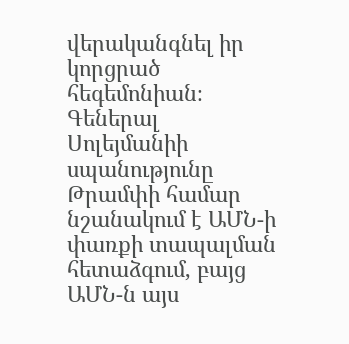վերականգնել իր կորցրած հեգեմոնիան։
Գեներալ Սոլեյմանիի սպանությունը Թրամփի համար նշանակում է ԱՄՆ-ի փառքի տապալման հետաձգում, բայց ԱՄՆ-ն այս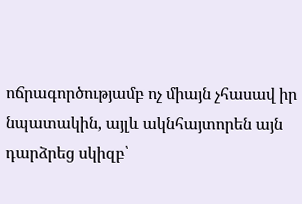ոճրագործությամբ ոչ միայն չհասավ իր նպատակին, այլև ակնհայտորեն այն դարձրեց սկիզբ՝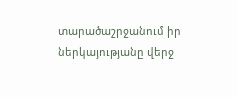տարածաշրջանում իր ներկայությանը վերջ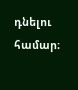դնելու համար։